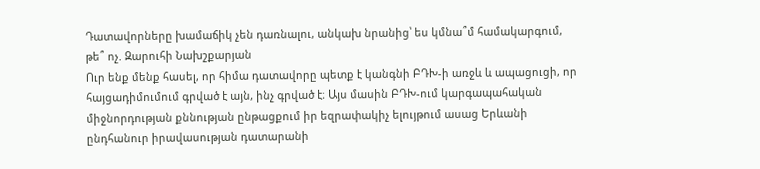Դատավորները խամաճիկ չեն դառնալու, անկախ նրանից՝ ես կմնա՞մ համակարգում, թե՞ ոչ. Զարուհի Նախշքարյան
Ուր ենք մենք հասել, որ հիմա դատավորը պետք է կանգնի ԲԴԽ-ի առջև և ապացուցի, որ հայցադիմումում գրված է այն, ինչ գրված է։ Այս մասին ԲԴԽ-ում կարգապահական միջնորդության քննության ընթացքում իր եզրափակիչ ելույթում ասաց Երևանի ընդհանուր իրավասության դատարանի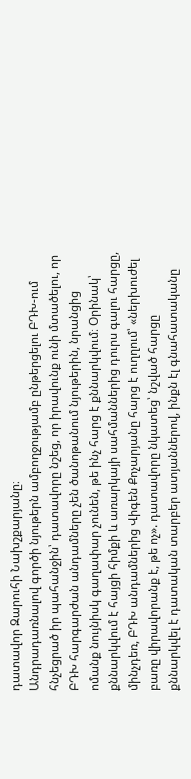դատավոր Զարուհի Նախշքարյանը։
Անդրադառնալով գործի նյութերն ամբողջությամբ ընթերցելու ԲԴԽ-ում հնչեցրած իր պահանջին՝ դատավորը նշեց, որ իրավունք ունի մտածելու, որ ԲԴԽ հարգարժան անդամները չեն ծանոթանում նյութերին, նրանցից ոմանք նույնիսկ գաղափար չունեն, թե ինչ հարց է քննարկվում։ Օրինակ՝ քննարկվում է հայցի հիմքի և առարկայի սահմաններից դուրս գալու հարցը, մինչդեռ, ԲԴԽ անդամներից Վիգեն Քոչարյանը հարց է ուղղում՝ «ներխուժել բառը վիրավորանք է, թե ոչ». դատավորը նկատեց՝ նշված հարցը քննարկվել է դատական տարբեր ատյաններով, ինքն էլ գնահատականը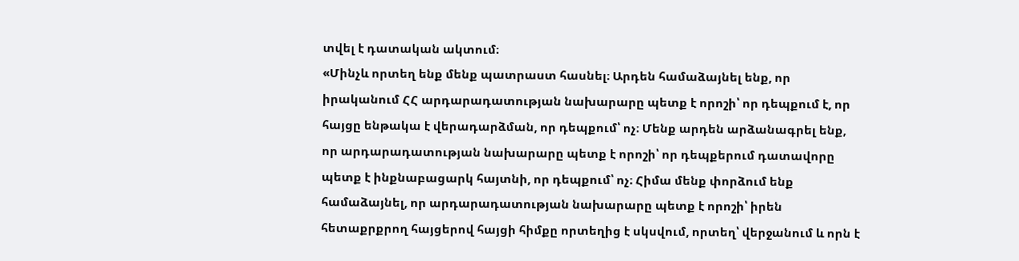տվել է դատական ակտում։
«Մինչև որտեղ ենք մենք պատրաստ հասնել։ Արդեն համաձայնել ենք, որ իրականում ՀՀ արդարադատության նախարարը պետք է որոշի՝ որ դեպքում է, որ հայցը ենթակա է վերադարձման, որ դեպքում՝ ոչ։ Մենք արդեն արձանագրել ենք, որ արդարադատության նախարարը պետք է որոշի՝ որ դեպքերում դատավորը պետք է ինքնաբացարկ հայտնի, որ դեպքում՝ ոչ։ Հիմա մենք փորձում ենք համաձայնել, որ արդարադատության նախարարը պետք է որոշի՝ իրեն հետաքրքրող հայցերով հայցի հիմքը որտեղից է սկսվում, որտեղ՝ վերջանում և որն է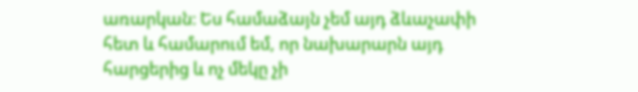առարկան։ Ես համաձայն չեմ այդ ձևաչափի հետ և համարում եմ, որ նախարարն այդ հարցերից և ոչ մեկը չի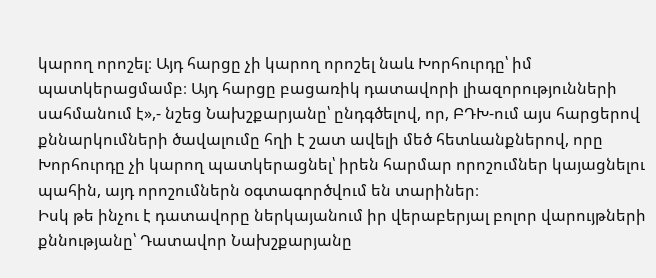կարող որոշել։ Այդ հարցը չի կարող որոշել նաև Խորհուրդը՝ իմ պատկերացմամբ։ Այդ հարցը բացառիկ դատավորի լիազորությունների սահմանում է»,- նշեց Նախշքարյանը՝ ընդգծելով, որ, ԲԴԽ-ում այս հարցերով քննարկումների ծավալումը հղի է շատ ավելի մեծ հետևանքներով, որը Խորհուրդը չի կարող պատկերացնել՝ իրեն հարմար որոշումներ կայացնելու պահին, այդ որոշումներն օգտագործվում են տարիներ։
Իսկ թե ինչու է դատավորը ներկայանում իր վերաբերյալ բոլոր վարույթների քննությանը՝ Դատավոր Նախշքարյանը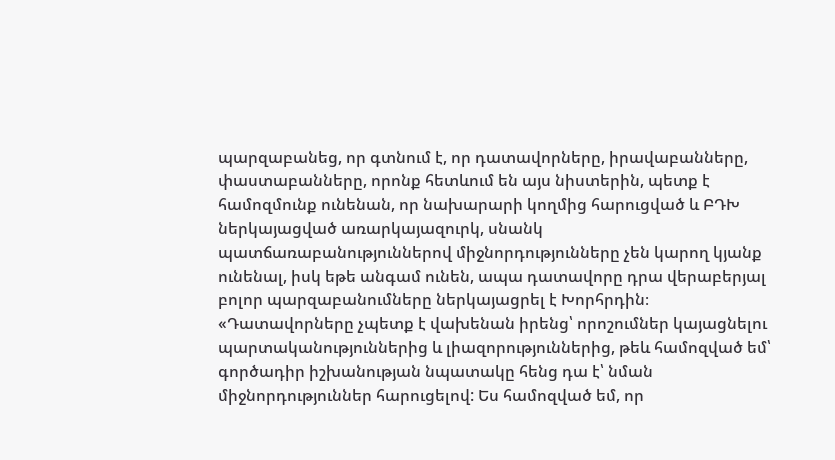պարզաբանեց, որ գտնում է, որ դատավորները, իրավաբանները, փաստաբանները, որոնք հետևում են այս նիստերին, պետք է համոզմունք ունենան, որ նախարարի կողմից հարուցված և ԲԴԽ ներկայացված առարկայազուրկ, սնանկ պատճառաբանություններով միջնորդությունները չեն կարող կյանք ունենալ, իսկ եթե անգամ ունեն, ապա դատավորը դրա վերաբերյալ բոլոր պարզաբանումները ներկայացրել է Խորհրդին։
«Դատավորները չպետք է վախենան իրենց՝ որոշումներ կայացնելու պարտականություններից և լիազորություններից, թեև համոզված եմ՝ գործադիր իշխանության նպատակը հենց դա է՝ նման միջնորդություններ հարուցելով: Ես համոզված եմ, որ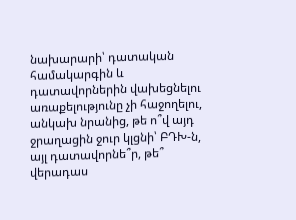նախարարի՝ դատական համակարգին և դատավորներին վախեցնելու առաքելությունը չի հաջողելու, անկախ նրանից, թե ո՞վ այդ ջրաղացին ջուր կլցնի՝ ԲԴԽ-ն, այլ դատավորնե՞ր, թե՞ վերադաս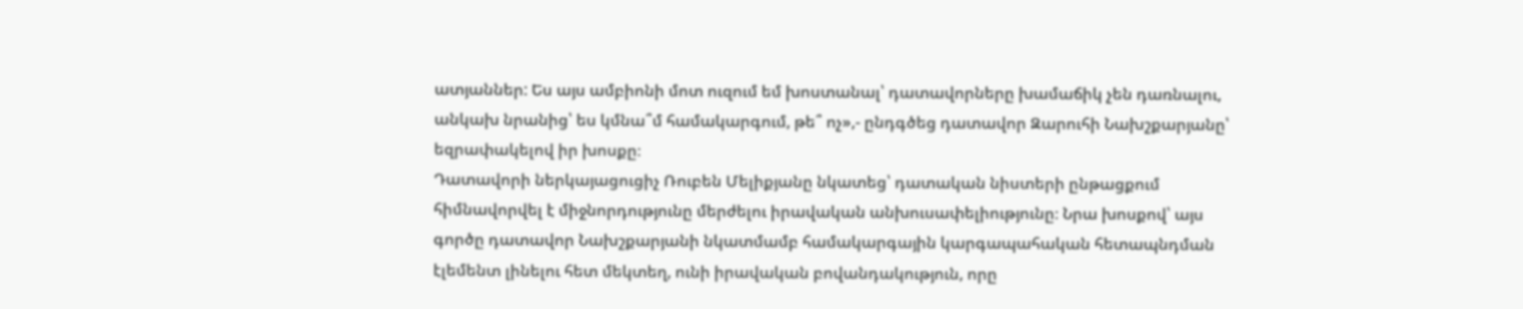ատյաններ: Ես այս ամբիոնի մոտ ուզում եմ խոստանալ՝ դատավորները խամաճիկ չեն դառնալու, անկախ նրանից՝ ես կմնա՞մ համակարգում, թե՞ ոչ»,- ընդգծեց դատավոր Զարուհի Նախշքարյանը՝ եզրափակելով իր խոսքը։
Դատավորի ներկայացուցիչ Ռուբեն Մելիքյանը նկատեց՝ դատական նիստերի ընթացքում հիմնավորվել է միջնորդությունը մերժելու իրավական անխուսափելիությունը։ Նրա խոսքով՝ այս գործը դատավոր Նախշքարյանի նկատմամբ համակարգային կարգապահական հետապնդման էլեմենտ լինելու հետ մեկտեղ, ունի իրավական բովանդակություն, որը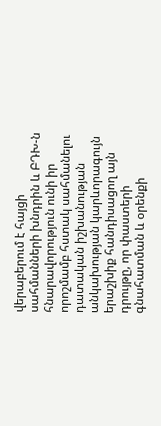վերաբերում է հայցի սահմանների խնդրին և ԲԴԽ-ն հնարավորություն ունի իր որոշմամբ հստակ սահմանելու դատական իշխանության անկախության կարևորագույն երաշխիք հանդիսացող այն դրույթը, որ փաստերի գնահատման և օրենքի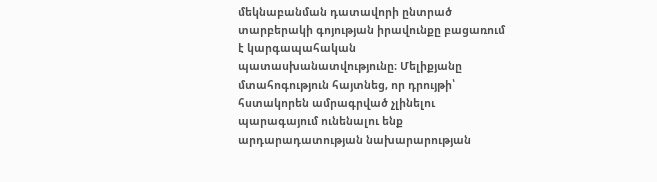մեկնաբանման դատավորի ընտրած տարբերակի գոյության իրավունքը բացառում է կարգապահական պատասխանատվությունը։ Մելիքյանը մտահոգություն հայտնեց, որ դրույթի՝ հստակորեն ամրագրված չլինելու պարագայում ունենալու ենք արդարադատության նախարարության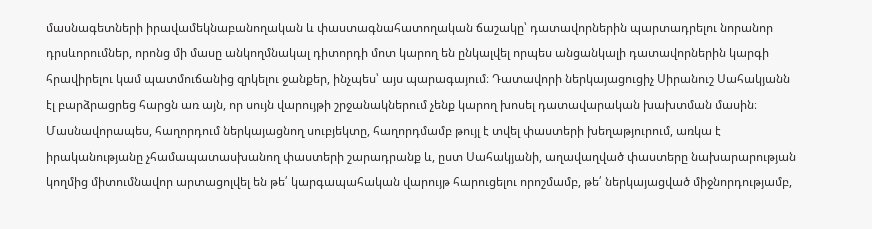մասնագետների իրավամեկնաբանողական և փաստագնահատողական ճաշակը՝ դատավորներին պարտադրելու նորանոր դրսևորումներ, որոնց մի մասը անկողմնակալ դիտորդի մոտ կարող են ընկալվել որպես անցանկալի դատավորներին կարգի հրավիրելու կամ պատմուճանից զրկելու ջանքեր, ինչպես՝ այս պարագայում։ Դատավորի ներկայացուցիչ Սիրանուշ Սահակյանն էլ բարձրացրեց հարցն առ այն, որ սույն վարույթի շրջանակներում չենք կարող խոսել դատավարական խախտման մասին։ Մասնավորապես, հաղորդում ներկայացնող սուբյեկտը, հաղորդմամբ թույլ է տվել փաստերի խեղաթյուրում, առկա է իրականությանը չհամապատասխանող փաստերի շարադրանք և, ըստ Սահակյանի, աղավաղված փաստերը նախարարության կողմից միտումնավոր արտացոլվել են թե՛ կարգապահական վարույթ հարուցելու որոշմամբ, թե՛ ներկայացված միջնորդությամբ,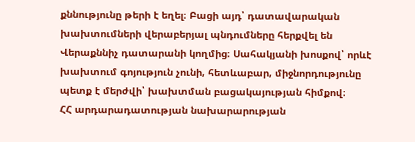քննությունը թերի է եղել։ Բացի այդ՝ դատավարական խախտումների վերաբերյալ պնդումները հերքվել են Վերաքննիչ դատարանի կողմից։ Սահակյանի խոսքով՝ որևէ խախտում գոյություն չունի, հետևաբար, միջնորդությունը պետք է մերժվի՝ խախտման բացակայության հիմքով։
ՀՀ արդարադատության նախարարության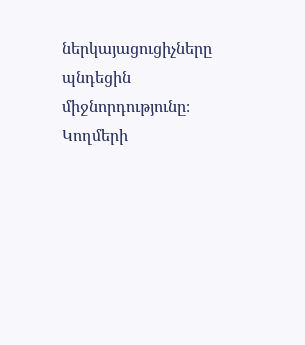ներկայացուցիչները պնդեցին միջնորդությունը։
Կողմերի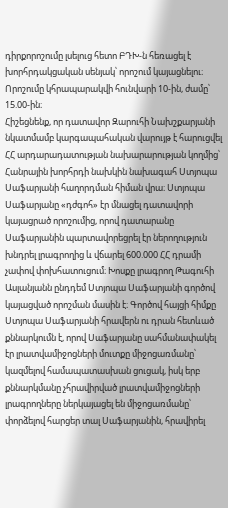դիրքորոշումը լսելուց հետո ԲԴԽ-ն հեռացել է խորհրդակցական սենյակ՝ որոշում կայացնելու։ Որոշումը կհրապարակվի հունվարի 10-ին, ժամը՝ 15.00-ին։
Հիշեցնենք, որ դատավոր Զարուհի Նախշքարյանի նկատմամբ կարգապահական վարույթ է հարուցվել ՀՀ արդարադատության նախարարության կողմից՝ Հանրային խորհրդի նախկին նախագահ Ստյոպա Սաֆարյանի հաղորդման հիման վրա։ Ստյոպա Սաֆարյանը «դժգոհ» էր մնացել դատավորի կայացրած որոշումից, որով դատարանը Սաֆարյանին պարտավորեցրել էր ներողություն խնդրել լրագրողից և վճարել 600.000 ՀՀ դրամի չափով փոխհատուցում։ Խոսքը լրագրող Թագուհի Ասլանյանն ընդդեմ Ստյոպա Սաֆարյանի գործով կայացված որոշման մասին է։ Գործով հայցի հիմքը Ստյոպա Սաֆարյանի հրավերն ու դրան հետևած քննարկումն է, որով Սաֆարյանը սահմանափակել էր լրատվամիջոցների մուտքը միջոցառմանը՝ կազմելով համապատասխան ցուցակ, իսկ երբ քննարկմանը չհրավիրված լրատվամիջոցների լրագրողները ներկայացել են միջոցառմանը՝ փորձելով հարցեր տալ Սաֆարյանին, հրավիրել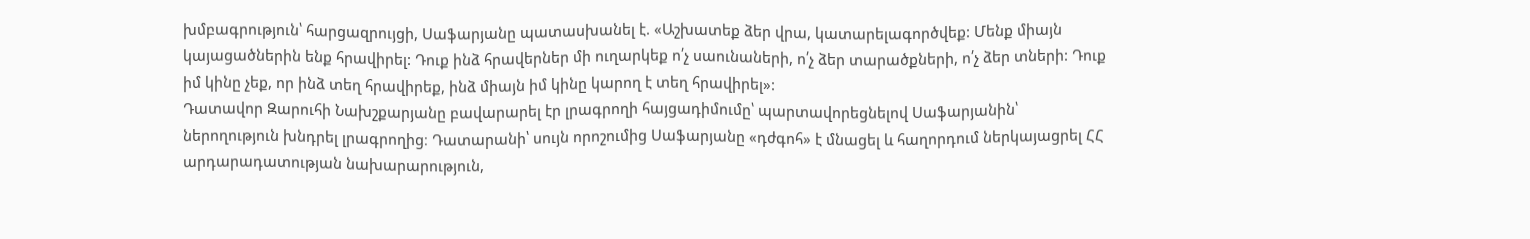խմբագրություն՝ հարցազրույցի, Սաֆարյանը պատասխանել է. «Աշխատեք ձեր վրա, կատարելագործվեք: Մենք միայն կայացածներին ենք հրավիրել: Դուք ինձ հրավերներ մի ուղարկեք ո՛չ սաունաների, ո՛չ ձեր տարածքների, ո՛չ ձեր տների: Դուք իմ կինը չեք, որ ինձ տեղ հրավիրեք, ինձ միայն իմ կինը կարող է տեղ հրավիրել»:
Դատավոր Զարուհի Նախշքարյանը բավարարել էր լրագրողի հայցադիմումը՝ պարտավորեցնելով Սաֆարյանին՝ ներողություն խնդրել լրագրողից։ Դատարանի՝ սույն որոշումից Սաֆարյանը «դժգոհ» է մնացել և հաղորդում ներկայացրել ՀՀ արդարադատության նախարարություն,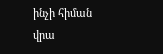ինչի հիման վրա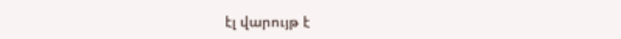էլ վարույթ է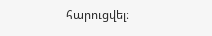հարուցվել։